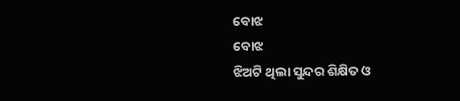ବୋଝ
ବୋଝ
ଝିଅଟି ଥିଲା ସୁନ୍ଦର ଶିକ୍ଷିତ ଓ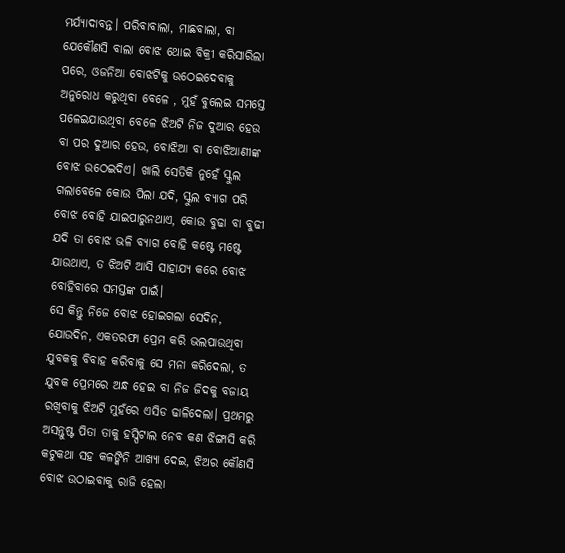ମର୍ଯ୍ୟାଦାବନ୍ତ। ପରିବାବାଲା, ମାଛବାଲା, ବା ଯେକୌଣସି ବାଲା ବୋଝ ଥୋଇ ବିକ୍ରୀ କରିସାରିଲା ପରେ, ଓଜନିଆ ବୋଝଟିକୁ ଉଠେଇଦେବାକୁ ଅନୁରୋଧ କରୁଥିବା ବେଳେ , ମୁହଁ ବୁଲେଇ ସମସ୍ତେ ପଳେଇଯାଉଥିବା ବେଳେ ଝିଅଟି ନିଜ ଦୁଆର ହେଉ ବା ପର ଦୁଆର ହେଉ, ବୋଝିଆ ବା ବୋଝିଆଣୀଙ୍କ ବୋଝ ଉଠେଇଦିଏ। ଖାଲି ସେତିକି ନୁହେଁ ସ୍କୁଲ ଗଲାବେଳେ କୋଉ ପିଲା ଯଦି, ସ୍କୁଲ ବ୍ୟାଗ ପରି ବୋଝ ବୋହି ଯାଇପାରୁନଥାଏ, କୋଉ ବୁଢା ବା ବୁଢୀ ଯଦି ତା ବୋଝ ଭଳି ବ୍ୟାଗ ବୋହି କଷ୍ଟେ ମଷ୍ଟେ ଯାଉଥାଏ, ତ ଝିଅଟି ଆସି ସାହାଯ୍ୟ କରେ ବୋଝ ବୋହିବାରେ ସମସ୍ତଙ୍କ ପାଇଁ।
ସେ କିନ୍ତୁ ନିଜେ ବୋଝ ହୋଇଗଲା ସେଦିନ, ଯୋଉଦିନ, ଏକତରଫା ପ୍ରେମ କରି ଭଲପାଉଥିବା ଯୁବକକୁ ବିବାହ କରିବାକୁ ସେ ମନା କରିଦେଲା, ତ ଯୁବକ ପ୍ରେମରେ ଅନ୍ଧ ହେଇ ବା ନିଜ ଜିଦକୁ ବଜାୟ ରଖିବାକୁ ଝିଅଟି ମୁହଁରେ ଏସିଡ ଢାଳିଦେଲା। ପ୍ରଥମରୁ ଅସନ୍ତୁଷ୍ଟ ପିତା ତାକୁ ହସ୍ପିଟାଲ ନେବ କଣ ଝିଙ୍ଗାସି କରି କଟୁକଥା ସହ କଳଙ୍କିନି ଆଖ୍ୟା ଦେଇ, ଝିଅର କୌଣସି ବୋଝ ଉଠାଇବାକୁ ରାଜି ହେଲା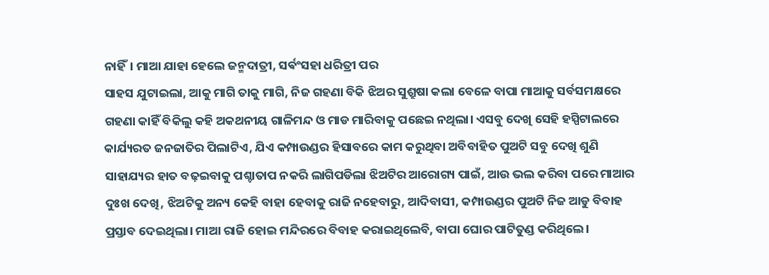ନାହିଁ। ମାଆ ଯାହା ହେଲେ ଜନ୍ମଦାତ୍ରୀ, ସର୍ଵଂସହା ଧରିତ୍ରୀ ପର
ସାହସ ଯୁଟାଇଲା, ଆକୁ ମାଗି ତାକୁ ମାଗି, ନିଜ ଗହଣା ବିକି ଝିଅର ସୁଶ୍ରୁଷା କଲା ବେଳେ ବାପା ମାଆକୁ ସର୍ବସମକ୍ଷରେ ଗହଣା କାହିଁ ବିକିଲୁ କହି ଅକଥନୀୟ ଗାଳିମନ୍ଦ ଓ ମାଡ ମାରିବାକୁ ପଛେଇ ନଥିଲା। ଏସବୁ ଦେଖି ସେହି ହସ୍ପିଟାଲରେ କାର୍ଯ୍ୟରତ ଜନଜାତିର ପିଲାଟିଏ, ଯିଏ କମ୍ପାଉଣ୍ଡର ହିସାବରେ କାମ କରୁଥିବା ଅବିବାହିତ ପୁଅଟି ସବୁ ଦେଖି ଶୁଣି ସାହାଯ୍ୟର ହାତ ବଢ଼ଇବାକୁ ପଶ୍ଚାତାପ ନକରି ଲାଗିପଡିଲା ଝିଅଟିର ଆରୋଗ୍ୟ ପାଇଁ, ଆଉ ଭଲ କରିବା ପରେ ମାଆର ଦୁଃଖ ଦେଖି, ଝିଅଟିକୁ ଅନ୍ୟ କେହି ବାହା ହେବାକୁ ରାଜି ନହେବାରୁ, ଆଦିବାସୀ, କମ୍ପାଉଣ୍ଡର ପୁଅଟି ନିଜ ଆଡୁ ବିବାହ ପ୍ରସ୍ତାବ ଦେଇଥିଲା। ମାଆ ରାଜି ହୋଇ ମନ୍ଦିରରେ ବିବାହ କରାଇଥିଲେବି, ବାପା ଘୋର ପାଟିତୁଣ୍ଡ କରିଥିଲେ।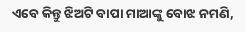ଏବେ କିନ୍ତୁ ଝିଅଟି ବାପା ମାଆଙ୍କୁ ବୋଝ ନମଣି,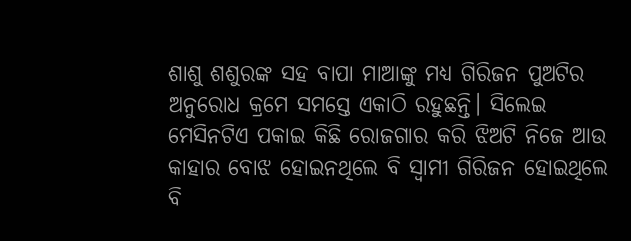ଶାଶୁ ଶଶୁରଙ୍କ ସହ ବାପା ମାଆଙ୍କୁ ମଧ୍ୟ ଗିରିଜନ ପୁଅଟିର ଅନୁରୋଧ କ୍ରମେ ସମସ୍ତେ ଏକାଠି ରହୁଛନ୍ତି। ସିଲେଇ ମେସିନଟିଏ ପକାଇ କିଛି ରୋଜଗାର କରି ଝିଅଟି ନିଜେ ଆଉ କାହାର ବୋଝ ହୋଇନଥିଲେ ବି ସ୍ଵାମୀ ଗିରିଜନ ହୋଇଥିଲେ ବି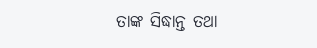ତାଙ୍କ ସିଦ୍ଧାନ୍ତ ତଥା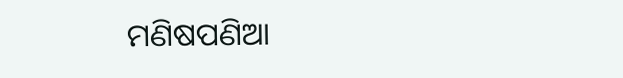ମଣିଷପଣିଆ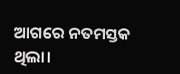ଆଗରେ ନତମସ୍ତକ ଥିଲା।